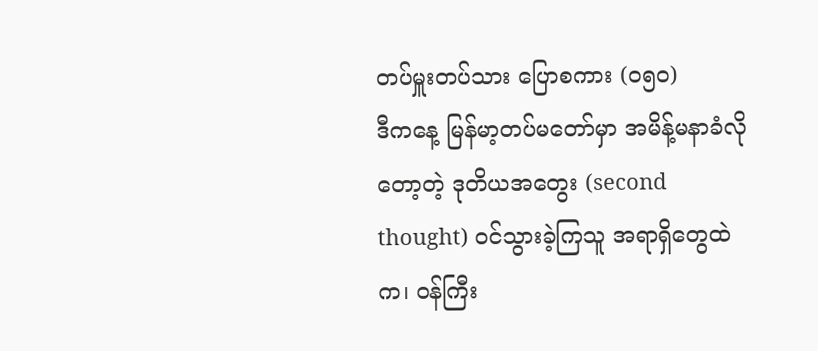တပ်မှူးတပ်သား ပြောစကား (၀၅၀)
ဒီကနေ့ မြန်မာ့တပ်မတော်မှာ အမိန့်မနာခံလိုတော့တဲ့ ဒုတိယအတွေး (second thought) ဝင်သွားခဲ့ကြသူ အရာရှိတွေထဲက၊ ဝန်ကြီး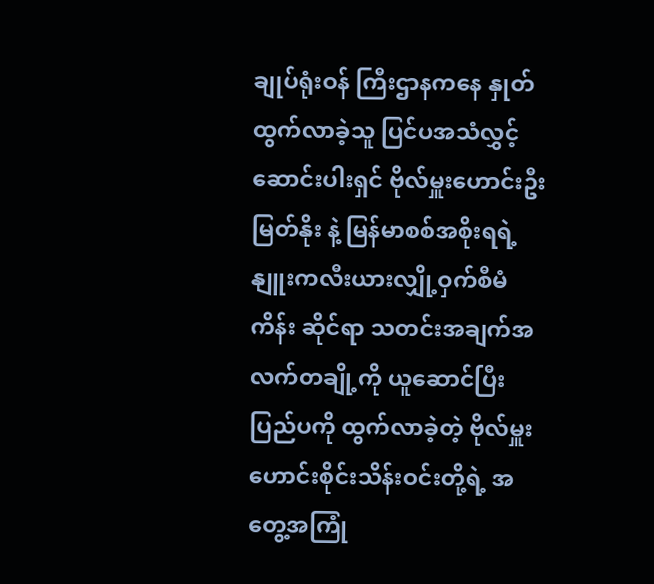ချုပ်ရုံးဝန် ကြီးဌာနကနေ နှုတ်ထွက်လာခဲ့သူ ပြင်ပအသံလွှင့်ဆောင်းပါးရှင် ဗိုလ်မှူးဟောင်းဦးမြတ်နိုး နဲ့ မြန်မာစစ်အစိုးရရဲ့ နျူးကလီးယားလျှို့ဝှက်စီမံကိန်း ဆိုင်ရာ သတင်းအချက်အလက်တချို့ကို ယူဆောင်ပြီး ပြည်ပကို ထွက်လာခဲ့တဲ့ ဗိုလ်မှူးဟောင်းစိုင်းသိန်းဝင်းတို့ရဲ့ အတွေ့အကြုံ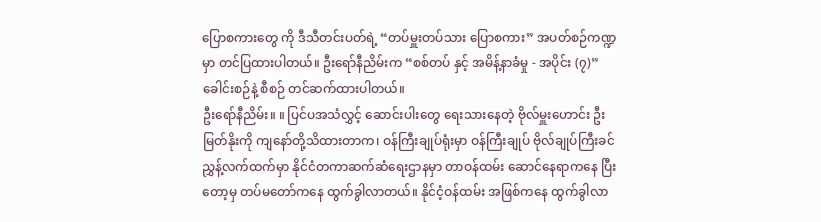ပြောစကားတွေ ကို ဒီသီတင်းပတ်ရဲ့ “တပ်မှူးတပ်သား ပြောစကား” အပတ်စဉ်ကဏ္ဍမှာ တင်ပြထားပါတယ်။ ဦးရော်နီညိမ်းက “စစ်တပ် နှင့် အမိန့်နာခံမှု - အပိုင်း (၇)” ခေါင်းစဉ်နဲ့ စီစဉ် တင်ဆက်ထားပါတယ်။
ဦးရော်နီညိမ်း။ ။ ပြင်ပအသံလွှင့် ဆောင်းပါးတွေ ရေးသားနေတဲ့ ဗိုလ်မှူးဟောင်း ဦးမြတ်နိုးကို ကျနော်တို့သိထားတာက၊ ဝန်ကြီးချုပ်ရုံးမှာ ဝန်ကြီးချုပ် ဗိုလ်ချုပ်ကြီးခင်ညွှန့်လက်ထက်မှာ နိုင်ငံတကာဆက်ဆံရေးဌာနမှာ တာဝန်ထမ်း ဆောင်နေရာကနေ ပြီးတော့မှ တပ်မတော်ကနေ ထွက်ခွါလာတယ်။ နိုင်ငံ့ဝန်ထမ်း အဖြစ်ကနေ ထွက်ခွါလာ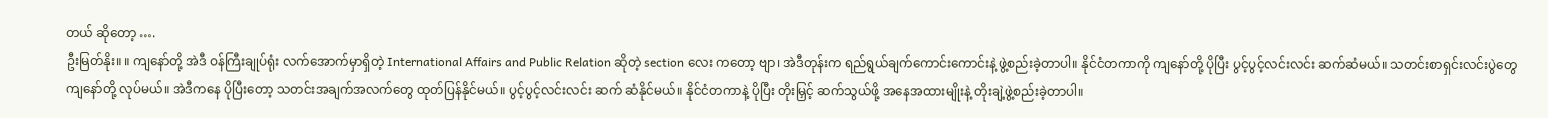တယ် ဆိုတော့ ….
ဦးမြတ်နိုး။ ။ ကျနော်တို့ အဲဒီ ဝန်ကြီးချုပ်ရုံး လက်အောက်မှာရှိတဲ့ International Affairs and Public Relation ဆိုတဲ့ section လေး ကတော့ ဗျာ၊ အဲဒီတုန်းက ရည်ရွယ်ချက်ကောင်းကောင်းနဲ့ ဖွဲ့စည်းခဲ့တာပါ။ နိုင်ငံတကာကို ကျနော်တို့ ပိုပြီး ပွင့်ပွင့်လင်းလင်း ဆက်ဆံမယ်။ သတင်းစာရှင်းလင်းပွဲတွေ ကျနော်တို့ လုပ်မယ်။ အဲဒီကနေ ပိုပြီးတော့ သတင်းအချက်အလက်တွေ ထုတ်ပြန်နိုင်မယ်။ ပွင့်ပွင့်လင်းလင်း ဆက် ဆံနိုင်မယ်။ နိုင်ငံတကာနဲ့ ပိုပြီး တိုးမြှင့် ဆက်သွယ်ဖို့ အနေအထားမျိုးနဲ့ တိုးချဲ့ဖွဲ့စည်းခဲ့တာပါ။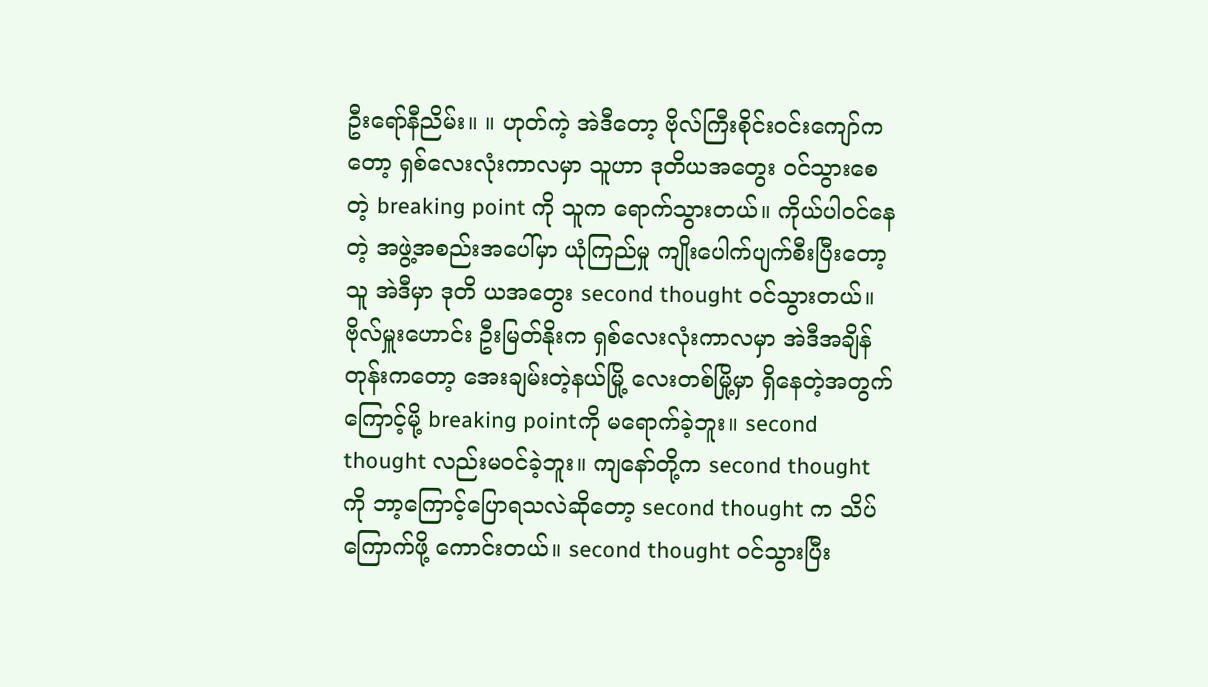ဦးရော်နီညိမ်း။ ။ ဟုတ်ကဲ့ အဲဒီတော့ ဗိုလ်ကြီးစိုင်းဝင်းကျော်ကတော့ ရှစ်လေးလုံးကာလမှာ သူဟာ ဒုတိယအတွေး ဝင်သွားစေတဲ့ breaking point ကို သူက ရောက်သွားတယ်။ ကိုယ်ပါဝင်နေတဲ့ အဖွဲ့အစည်းအပေါ်မှာ ယုံကြည်မှု ကျိုးပေါက်ပျက်စီးပြီးတော့ သူ အဲဒီမှာ ဒုတိ ယအတွေး second thought ဝင်သွားတယ်။ ဗိုလ်မှူးဟောင်း ဦးမြတ်နိုးက ရှစ်လေးလုံးကာလမှာ အဲဒီအချိန်တုန်းကတော့ အေးချမ်းတဲ့နယ်မြို့ လေးတစ်မြို့မှာ ရှိနေတဲ့အတွက်ကြောင့်မို့ breaking pointကို မရောက်ခဲ့ဘူး။ second thought လည်းမဝင်ခဲ့ဘူး။ ကျနော်တို့က second thought ကို ဘာ့ကြောင့်ပြောရသလဲဆိုတော့ second thought က သိပ်ကြောက်ဖို့ ကောင်းတယ်။ second thought ဝင်သွားပြီး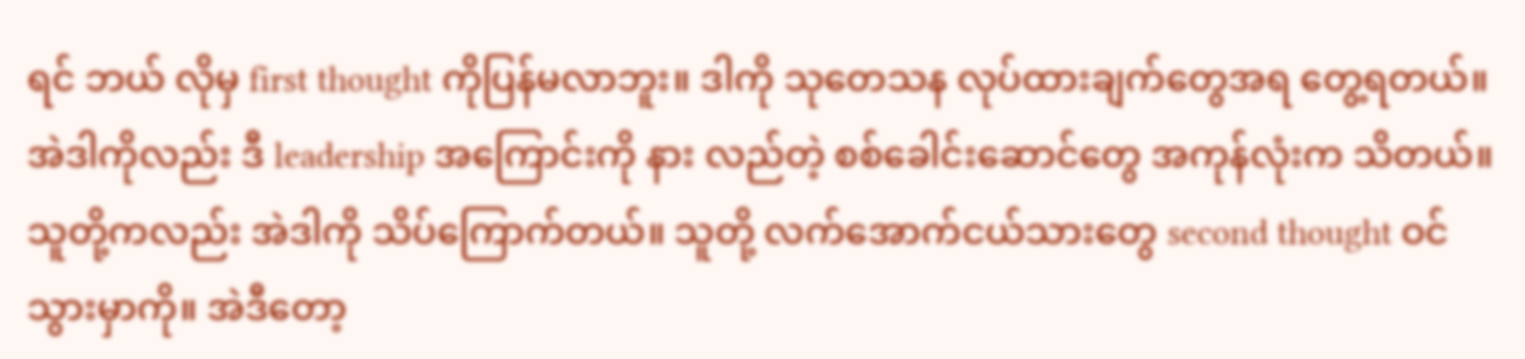ရင် ဘယ် လိုမှ first thought ကိုပြန်မလာဘူး။ ဒါကို သုတေသန လုပ်ထားချက်တွေအရ တွေ့ရတယ်။ အဲဒါကိုလည်း ဒီ leadership အကြောင်းကို နား လည်တဲ့ စစ်ခေါင်းဆောင်တွေ အကုန်လုံးက သိတယ်။ သူတို့ကလည်း အဲဒါကို သိပ်ကြောက်တယ်။ သူတို့ လက်အောက်ငယ်သားတွေ second thought ဝင်သွားမှာကို။ အဲဒီတော့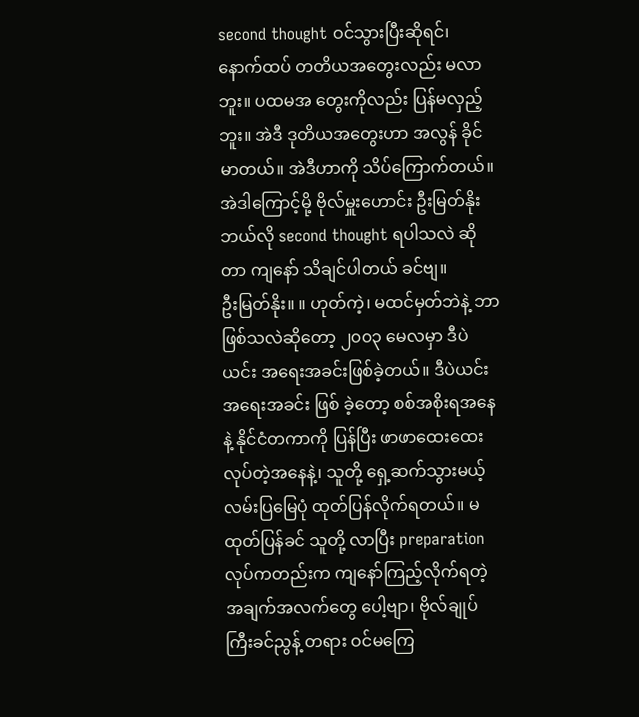second thought ဝင်သွားပြီးဆိုရင်၊ နောက်ထပ် တတိယအတွေးလည်း မလာဘူး။ ပထမအ တွေးကိုလည်း ပြန်မလှည့်ဘူး။ အဲဒီ ဒုတိယအတွေးဟာ အလွန် ခိုင်မာတယ်။ အဲဒီဟာကို သိပ်ကြောက်တယ်။ အဲဒါကြောင့်မို့ ဗိုလ်မှူးဟောင်း ဦးမြတ်နိုး ဘယ်လို second thought ရပါသလဲ ဆိုတာ ကျနော် သိချင်ပါတယ် ခင်ဗျ။
ဦးမြတ်နိုး။ ။ ဟုတ်ကဲ့၊ မထင်မှတ်ဘဲနဲ့ ဘာဖြစ်သလဲဆိုတော့ ၂၀၀၃ မေလမှာ ဒီပဲယင်း အရေးအခင်းဖြစ်ခဲ့တယ်။ ဒီပဲယင်း အရေးအခင်း ဖြစ် ခဲ့တော့ စစ်အစိုးရအနေနဲ့ နိုင်ငံတကာကို ပြန်ပြီး ဖာဖာထေးထေး လုပ်တဲ့အနေနဲ့၊ သူတို့ ရှေ့ဆက်သွားမယ့်လမ်းပြမြေပုံ ထုတ်ပြန်လိုက်ရတယ်။ မထုတ်ပြန်ခင် သူတို့ လာပြီး preparation လုပ်ကတည်းက ကျနော်ကြည့်လိုက်ရတဲ့ အချက်အလက်တွေ ပေါ့ဗျာ၊ ဗိုလ်ချုပ်ကြီးခင်ညွန့် တရား ဝင်မကြေ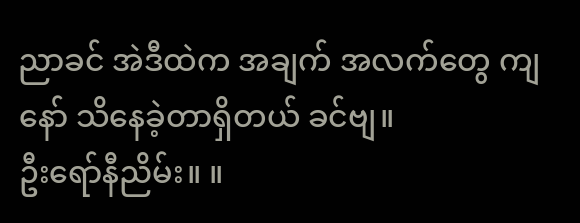ညာခင် အဲဒီထဲက အချက် အလက်တွေ ကျနော် သိနေခဲ့တာရှိတယ် ခင်ဗျ။
ဦးရော်နီညိမ်း။ ။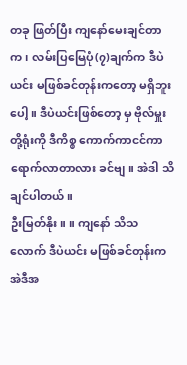တခု ဖြတ်ပြီး ကျနော်မေးချင်တာက၊ လမ်းပြမြေပုံ(၇)ချက်က ဒီပဲယင်း မဖြစ်ခင်တုန်းကတော့ မရှိဘူးပေါ့။ ဒီပဲယင်းဖြစ်တော့ မှ ဗိုလ်မှူးတို့ရုံးကို ဒီကိစ္စ ကောက်ကာငင်ကာ ရောက်လာတာလား ခင်ဗျ။ အဲဒါ သိချင်ပါတယ်။
ဦးမြတ်နိုး။ ။ ကျနော် သိသလောက် ဒီပဲယင်း မဖြစ်ခင်တုန်းက အဲဒီအ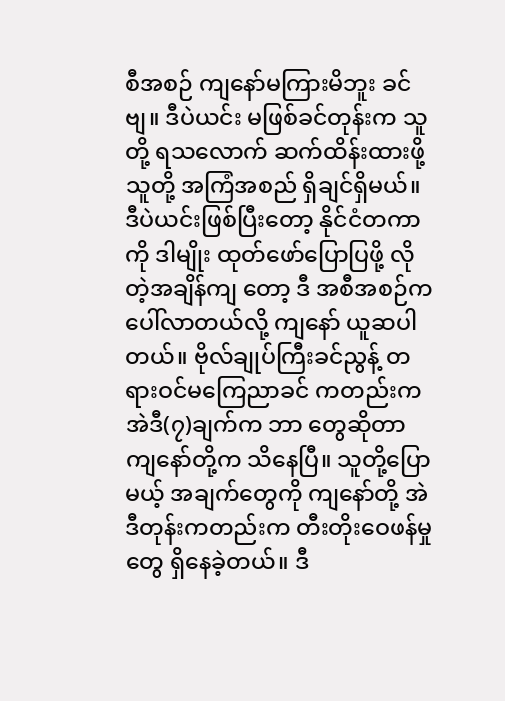စီအစဉ် ကျနော်မကြားမိဘူး ခင်ဗျ။ ဒီပဲယင်း မဖြစ်ခင်တုန်းက သူတို့ ရသလောက် ဆက်ထိန်းထားဖို့ သူတို့ အကြံအစည် ရှိချင်ရှိမယ်။ ဒီပဲယင်းဖြစ်ပြီးတော့ နိုင်ငံတကာကို ဒါမျိုး ထုတ်ဖော်ပြောပြဖို့ လိုတဲ့အချိန်ကျ တော့ ဒီ အစီအစဉ်က ပေါ်လာတယ်လို့ ကျနော် ယူဆပါတယ်။ ဗိုလ်ချုပ်ကြီးခင်ညွန့် တရားဝင်မကြေညာခင် ကတည်းက အဲဒီ(၇)ချက်က ဘာ တွေဆိုတာ ကျနော်တို့က သိနေပြီ။ သူတို့ပြောမယ့် အချက်တွေကို ကျနော်တို့ အဲဒီတုန်းကတည်းက တီးတိုးဝေဖန်မှုတွေ ရှိနေခဲ့တယ်။ ဒီ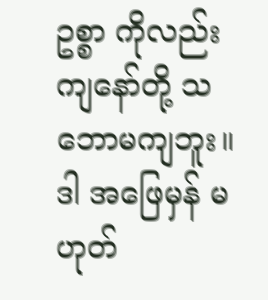ဥစ္စာ ကိုလည်း ကျနော်တို့ သဘောမကျဘူး။ ဒါ အဖြေမှန် မဟုတ်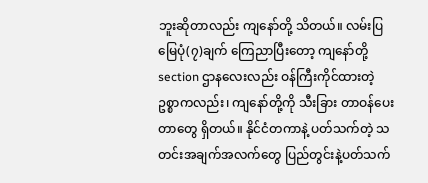ဘူးဆိုတာလည်း ကျနော်တို့ သိတယ်။ လမ်းပြမြေပုံ(၇)ချက် ကြေညာပြီးတော့ ကျနော်တို့ section ဌာနလေးလည်း ဝန်ကြီးကိုင်ထားတဲ့ ဥစ္စာကလည်း၊ ကျနော်တို့ကို သီးခြား တာဝန်ပေးတာတွေ ရှိတယ်။ နိုင်ငံတကာနဲ့ ပတ်သက်တဲ့ သတင်းအချက်အလက်တွေ ပြည်တွင်းနဲ့ပတ်သက်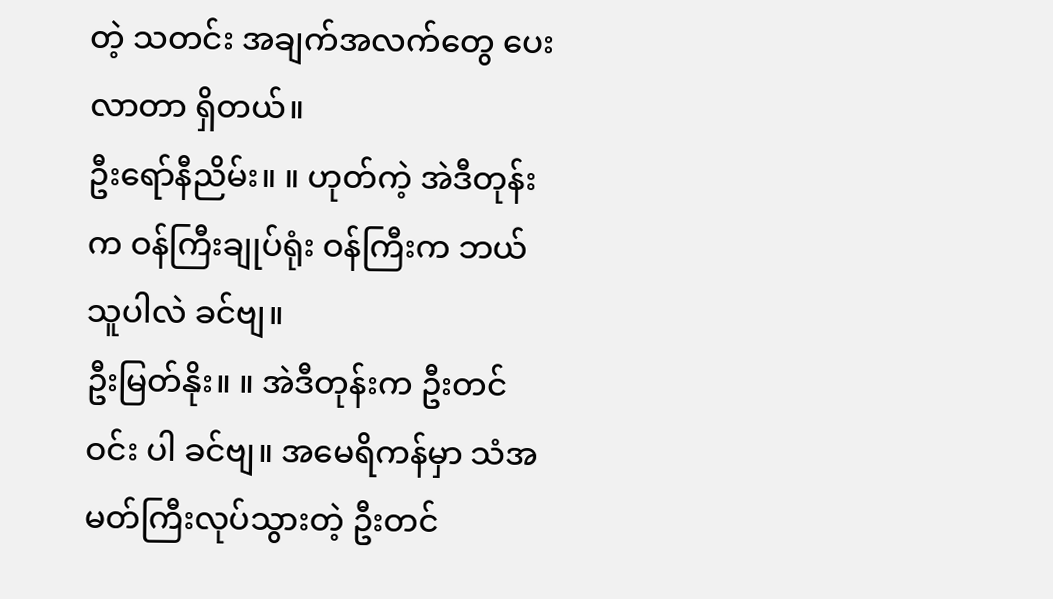တဲ့ သတင်း အချက်အလက်တွေ ပေးလာတာ ရှိတယ်။
ဦးရော်နီညိမ်း။ ။ ဟုတ်ကဲ့ အဲဒီတုန်းက ဝန်ကြီးချုပ်ရုံး ဝန်ကြီးက ဘယ်သူပါလဲ ခင်ဗျ။
ဦးမြတ်နိုး။ ။ အဲဒီတုန်းက ဦးတင်ဝင်း ပါ ခင်ဗျ။ အမေရိကန်မှာ သံအမတ်ကြီးလုပ်သွားတဲ့ ဦးတင်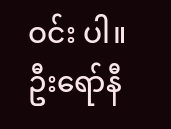ဝင်း ပါ။
ဦးရော်နီ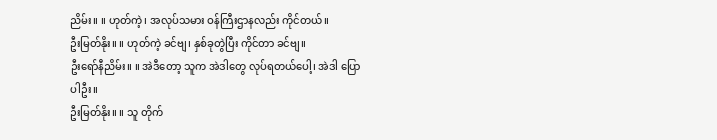ညိမ်း။ ။ ဟုတ်ကဲ့၊ အလုပ်သမား ဝန်ကြီးဌာနလည်း ကိုင်တယ်။
ဦးမြတ်နိုး။ ။ ဟုတ်ကဲ့ ခင်ဗျ၊ နှစ်ခုတွဲပြီး ကိုင်တာ ခင်ဗျ။
ဦးရော်နီညိမ်း။ ။ အဲဒီတော့ သူက အဲဒါတွေ လုပ်ရတယ်ပေါ့၊ အဲဒါ ပြောပါဦး။
ဦးမြတ်နိုး။ ။ သူ တိုက်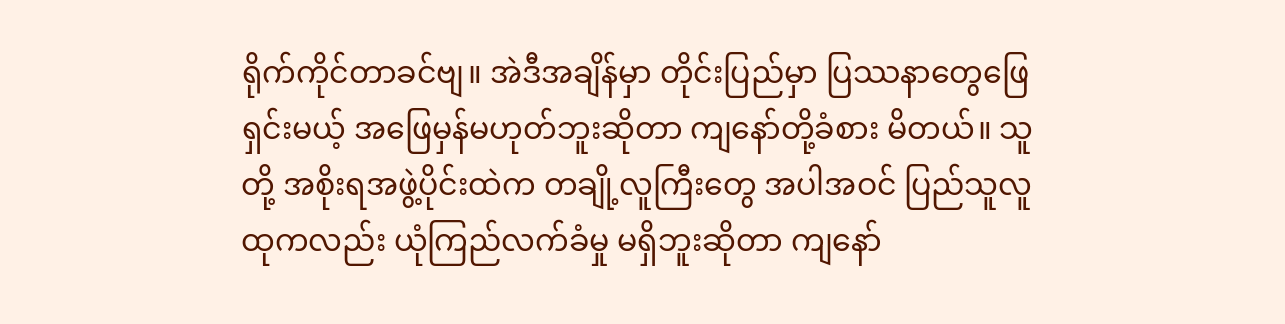ရိုက်ကိုင်တာခင်ဗျ။ အဲဒီအချိန်မှာ တိုင်းပြည်မှာ ပြဿနာတွေဖြေရှင်းမယ့် အဖြေမှန်မဟုတ်ဘူးဆိုတာ ကျနော်တို့ခံစား မိတယ်။ သူတို့ အစိုးရအဖွဲ့ပိုင်းထဲက တချို့လူကြီးတွေ အပါအဝင် ပြည်သူလူထုကလည်း ယုံကြည်လက်ခံမှု မရှိဘူးဆိုတာ ကျနော်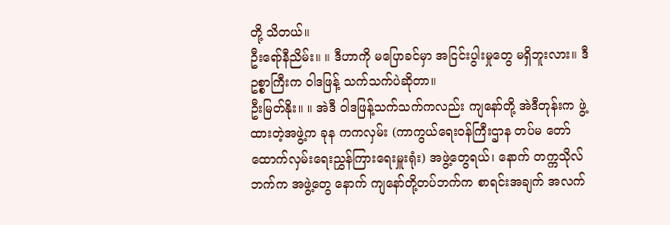တို့ သိတယ်။
ဦးရော်နီညိမ်း။ ။ ဒီဟာကို မပြောခင်မှာ အငြင်းပွါးမှုတွေ မရှိဘူးလား။ ဒီ ဥစ္စာကြီးက ဝါဒဖြန့် သက်သက်ပဲဆိုတာ။
ဦးမြတ်နိုး။ ။ အဲဒီ ဝါဒဖြန့်သက်သက်ကလည်း ကျနော်တို့ အဲဒီတုန်းက ဖွဲ့ထားတဲ့အဖွဲ့က ခုန ကကလှမ်း (ကာကွယ်ရေးဝန်ကြီးဌာန တပ်မ တော်ထောက်လှမ်းရေးညွှန်ကြားရေးမှူးရုံး) အဖွဲ့တွေရယ်၊ နောက် တက္ကသိုလ်ဘက်က အဖွဲ့တွေ နောက် ကျနော်တို့တပ်ဘက်က စာရင်းအချက် အလက်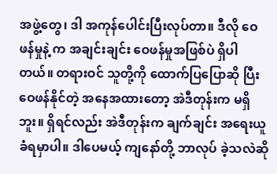အဖွဲ့တွေ၊ ဒါ အကုန်ပေါင်းပြီးလုပ်တာ။ ဒီလို ဝေဖန်မှုနဲ့ က အချင်းချင်း ဝေဖန်မှုအဖြစ်ပဲ ရှိပါတယ်။ တရားဝင် သူတို့ကို ထောက်ပြပြောဆို ပြီး ဝေဖန်နိုင်တဲ့ အနေအထားတော့ အဲဒီတုန်းက မရှိဘူး။ ရှိရင်လည်း အဲဒီတုန်းက ချက်ချင်း အရေးယူခံရမှာပါ။ ဒါပေမယ့် ကျနော်တို့ ဘာလုပ် ခဲ့သလဲဆို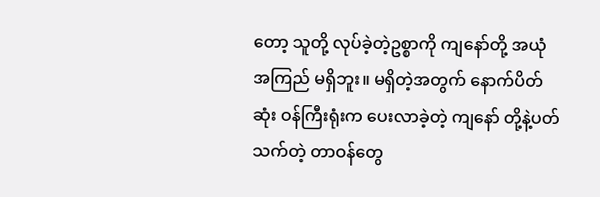တော့ သူတို့ လုပ်ခဲ့တဲ့ဥစ္စာကို ကျနော်တို့ အယုံအကြည် မရှိဘူး။ မရှိတဲ့အတွက် နောက်ပိတ်ဆုံး ဝန်ကြီးရုံးက ပေးလာခဲ့တဲ့ ကျနော် တို့နဲ့ပတ်သက်တဲ့ တာဝန်တွေ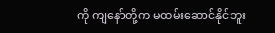ကို ကျနော်တို့က မထမ်းဆောင်နိုင်ဘူး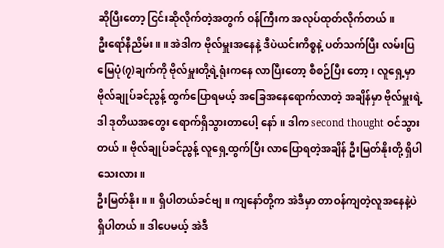ဆိုပြီးတော့ ငြင်းဆိုလိုက်တဲ့အတွက် ဝန်ကြီးက အလုပ်ထုတ်လိုက်တယ်။
ဦးရော်နီညိမ်း။ ။ အဲဒါက ဗိုလ်မှူးအနေနဲ့ ဒီပဲယင်းကိစ္စနဲ့ ပတ်သက်ပြီး လမ်းပြမြေပုံ(၇)ချက်ကို ဗိုလ်မှူးတို့ရဲ့ရုံးကနေ လာပြီးတော့ စီစဉ်ပြီး တော့၊ လူရှေ့မှာ ဗိုလ်ချုပ်ခင်ညွန့် ထွက်ပြောရမယ့် အခြေအနေရောက်လာတဲ့ အချိန်မှာ ဗိုလ်မှူးရဲ့ ဒါ ဒုတိယအတွေး ရောက်ရှိသွားတာပေါ့ နော်။ ဒါက second thought ဝင်သွားတယ်။ ဗိုလ်ချုပ်ခင်ညွန့် လူရှေ့ထွက်ပြီး လာပြောရတဲ့အချိန် ဦးမြတ်နိုးတို့ ရှိပါသေးလား။
ဦးမြတ်နိုး။ ။ ရှိပါတယ်ခင်ဗျ။ ကျနော်တို့က အဲဒီမှာ တာဝန်ကျတဲ့လူအနေနဲ့ပဲ ရှိပါတယ်။ ဒါပေမယ့် အဲဒီ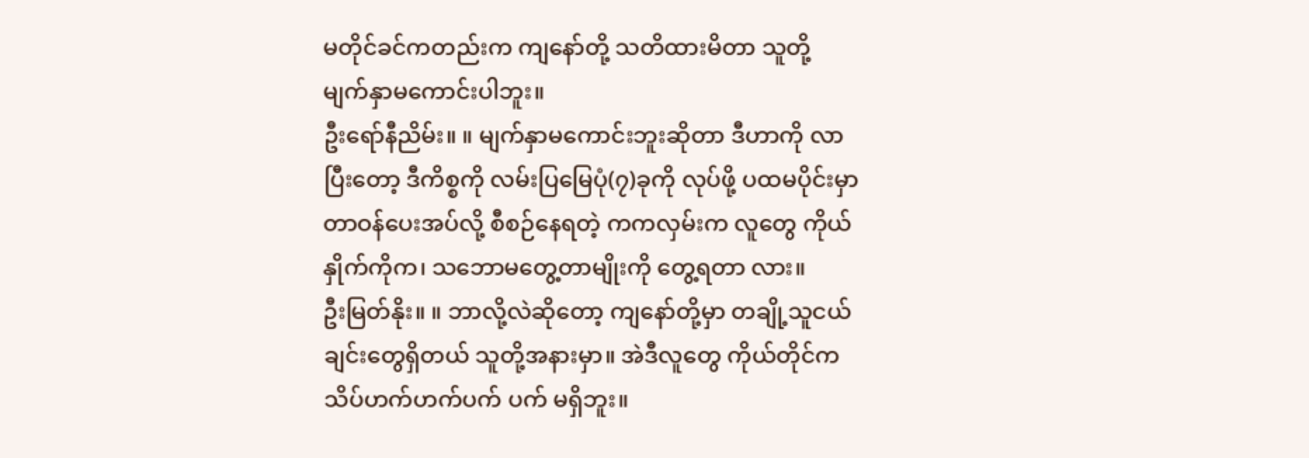မတိုင်ခင်ကတည်းက ကျနော်တို့ သတိထားမိတာ သူတို့ မျက်နှာမကောင်းပါဘူး။
ဦးရော်နီညိမ်း။ ။ မျက်နှာမကောင်းဘူးဆိုတာ ဒီဟာကို လာပြီးတော့ ဒီကိစ္စကို လမ်းပြမြေပုံ(၇)ခုကို လုပ်ဖို့ ပထမပိုင်းမှာ တာဝန်ပေးအပ်လို့ စီစဉ်နေရတဲ့ ကကလှမ်းက လူတွေ ကိုယ်နှိုက်ကိုက၊ သဘောမတွေ့တာမျိုးကို တွေ့ရတာ လား။
ဦးမြတ်နိုး။ ။ ဘာလို့လဲဆိုတော့ ကျနော်တို့မှာ တချို့သူငယ်ချင်းတွေရှိတယ် သူတို့အနားမှာ။ အဲဒီလူတွေ ကိုယ်တိုင်က သိပ်ဟက်ဟက်ပက် ပက် မရှိဘူး။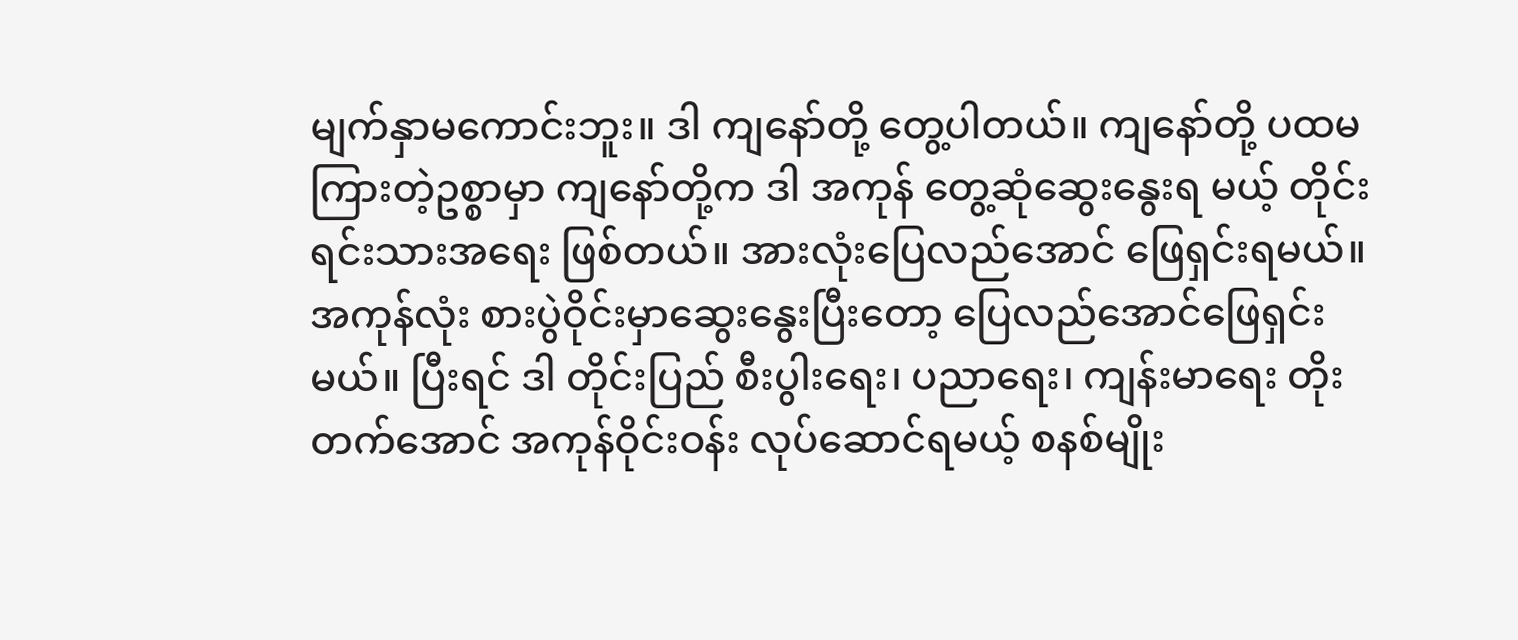မျက်နှာမကောင်းဘူး။ ဒါ ကျနော်တို့ တွေ့ပါတယ်။ ကျနော်တို့ ပထမ ကြားတဲ့ဥစ္စာမှာ ကျနော်တို့က ဒါ အကုန် တွေ့ဆုံဆွေးနွေးရ မယ့် တိုင်းရင်းသားအရေး ဖြစ်တယ်။ အားလုံးပြေလည်အောင် ဖြေရှင်းရမယ်။ အကုန်လုံး စားပွဲဝိုင်းမှာဆွေးနွေးပြီးတော့ ပြေလည်အောင်ဖြေရှင်း မယ်။ ပြီးရင် ဒါ တိုင်းပြည် စီးပွါးရေး၊ ပညာရေး၊ ကျန်းမာရေး တိုးတက်အောင် အကုန်ဝိုင်းဝန်း လုပ်ဆောင်ရမယ့် စနစ်မျိုး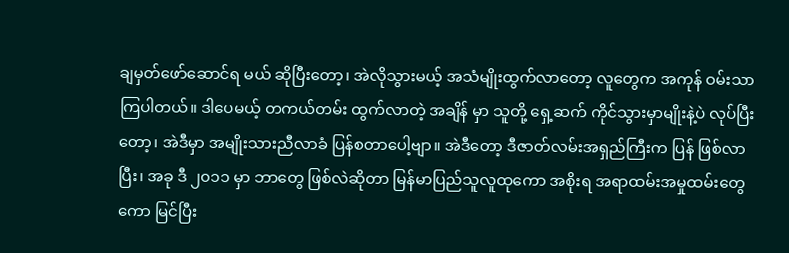ချမှတ်ဖော်ဆောင်ရ မယ် ဆိုပြီးတော့၊ အဲလိုသွားမယ့် အသံမျိုးထွက်လာတော့ လူတွေက အကုန် ဝမ်းသာကြပါတယ်။ ဒါပေမယ့် တကယ်တမ်း ထွက်လာတဲ့ အချိန် မှာ သူတို့ ရှေ့ဆက် ကိုင်သွားမှာမျိုးနဲ့ပဲ လုပ်ပြီးတော့၊ အဲဒီမှာ အမျိုးသားညီလာခံ ပြန်စတာပေါ့ဗျာ။ အဲဒီတော့ ဒီဇာတ်လမ်းအရှည်ကြီးက ပြန် ဖြစ်လာပြီး၊ အခု ဒီ ၂၀၁၁ မှာ ဘာတွေ ဖြစ်လဲဆိုတာ မြန်မာပြည်သူလူထုကော အစိုးရ အရာထမ်းအမှုထမ်းတွေကော မြင်ပြီး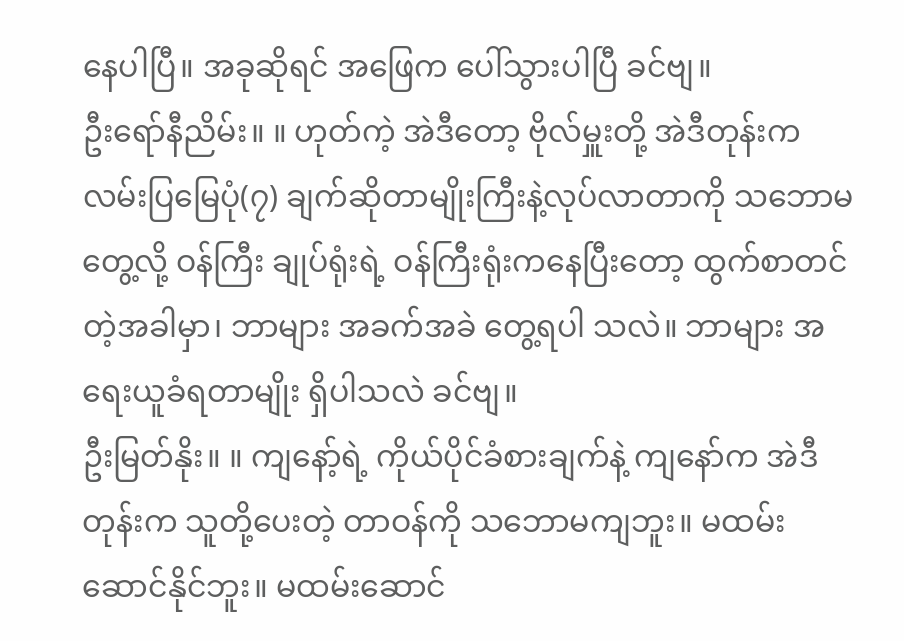နေပါပြီ။ အခုဆိုရင် အဖြေက ပေါ်သွားပါပြီ ခင်ဗျ။
ဦးရော်နီညိမ်း။ ။ ဟုတ်ကဲ့ အဲဒီတော့ ဗိုလ်မှူးတို့ အဲဒီတုန်းက လမ်းပြမြေပုံ(၇) ချက်ဆိုတာမျိုးကြီးနဲ့လုပ်လာတာကို သဘောမတွေ့လို့ ဝန်ကြီး ချုပ်ရုံးရဲ့ ဝန်ကြီးရုံးကနေပြီးတော့ ထွက်စာတင်တဲ့အခါမှာ၊ ဘာများ အခက်အခဲ တွေ့ရပါ သလဲ။ ဘာများ အရေးယူခံရတာမျိုး ရှိပါသလဲ ခင်ဗျ။
ဦးမြတ်နိုး။ ။ ကျနော့်ရဲ့ ကိုယ်ပိုင်ခံစားချက်နဲ့ ကျနော်က အဲဒီတုန်းက သူတို့ပေးတဲ့ တာဝန်ကို သဘောမကျဘူး။ မထမ်းဆောင်နိုင်ဘူး။ မထမ်းဆောင်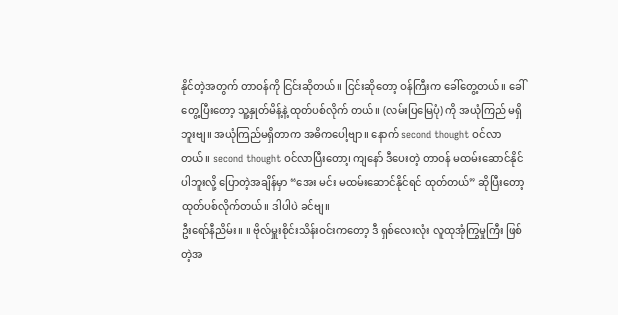နိုင်တဲ့အတွက် တာဝန်ကို ငြင်းဆိုတယ်။ ငြင်းဆိုတော့ ဝန်ကြီးက ခေါ်တွေ့တယ်။ ခေါ်တွေ့ပြီးတော့ သူ့နှုတ်မိန့်နဲ့ ထုတ်ပစ်လိုက် တယ်။ (လမ်းပြမြေပုံ) ကို အယုံကြည် မရှိဘူးဗျ။ အယုံကြည်မရှိတာက အဓိကပေါ့ဗျာ။ နောက် second thought ဝင်လာတယ်။ second thought ဝင်လာပြီးတော၊့ ကျနော် ဒီပေးတဲ့ တာဝန် မထမ်းဆောင်နိုင်ပါဘူးလို့ ပြောတဲ့အချိန်မှာ “အေး မင်း မထမ်းဆောင်နိုင်ရင် ထုတ်တယ်” ဆိုပြီးတော့ ထုတ်ပစ်လိုက်တယ်။ ဒါပါပဲ ခင်ဗျ။
ဦးရော်နီညိမ်း။ ။ ဗိုလ်မှူးစိုင်းသိန်းဝင်းကတော့ ဒီ ရှစ်လေးလုံး လူထုအုံကြွမှုကြီး ဖြစ်တဲ့အ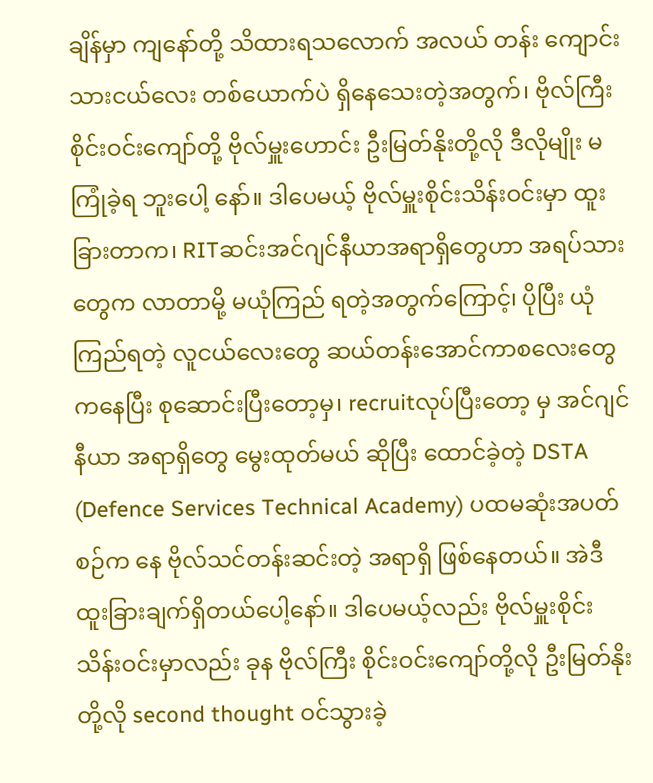ချိန်မှာ ကျနော်တို့ သိထားရသလောက် အလယ် တန်း ကျောင်းသားငယ်လေး တစ်ယောက်ပဲ ရှိနေသေးတဲ့အတွက်၊ ဗိုလ်ကြီးစိုင်းဝင်းကျော်တို့ ဗိုလ်မှူးဟောင်း ဦးမြတ်နိုးတို့လို ဒီလိုမျိုး မကြုံခဲ့ရ ဘူးပေါ့ နော်။ ဒါပေမယ့် ဗိုလ်မှူးစိုင်းသိန်းဝင်းမှာ ထူးခြားတာက၊ RITဆင်းအင်ဂျင်နီယာအရာရှိတွေဟာ အရပ်သားတွေက လာတာမို့ မယုံကြည် ရတဲ့အတွက်ကြောင့်၊ ပိုပြီး ယုံကြည်ရတဲ့ လူငယ်လေးတွေ ဆယ်တန်းအောင်ကာစလေးတွေကနေပြီး စုဆောင်းပြီးတော့မှ၊ recruitလုပ်ပြီးတော့ မှ အင်ဂျင်နီယာ အရာရှိတွေ မွေးထုတ်မယ် ဆိုပြီး ထောင်ခဲ့တဲ့ DSTA (Defence Services Technical Academy) ပထမဆုံးအပတ်စဉ်က နေ ဗိုလ်သင်တန်းဆင်းတဲ့ အရာရှိ ဖြစ်နေတယ်။ အဲဒီ ထူးခြားချက်ရှိတယ်ပေါ့နော်။ ဒါပေမယ့်လည်း ဗိုလ်မှူးစိုင်း သိန်းဝင်းမှာလည်း ခုန ဗိုလ်ကြီး စိုင်းဝင်းကျော်တို့လို ဦးမြတ်နိုးတို့လို second thought ဝင်သွားခဲ့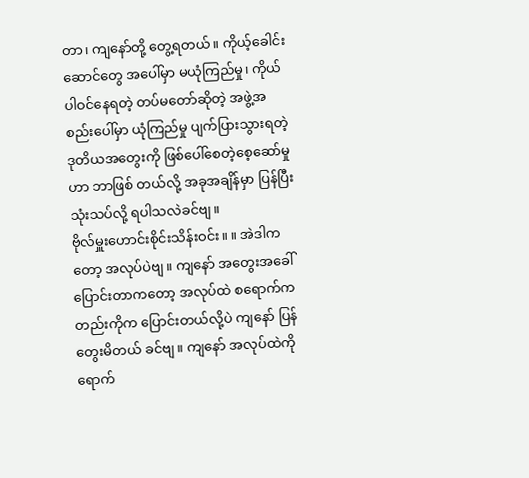တာ၊ ကျနော်တို့ တွေ့ရတယ်။ ကိုယ့်ခေါင်းဆောင်တွေ အပေါ်မှာ မယုံကြည်မှု၊ ကိုယ်ပါဝင်နေရတဲ့ တပ်မတော်ဆိုတဲ့ အဖွဲ့အစည်းပေါ်မှာ ယုံကြည်မှု ပျက်ပြားသွားရတဲ့ ဒုတိယအတွေးကို ဖြစ်ပေါ်စေတဲ့စေ့ဆော်မှုဟာ ဘာဖြစ် တယ်လို့ အခုအချိန်မှာ ပြန်ပြီး သုံးသပ်လို့ ရပါသလဲခင်ဗျ။
ဗိုလ်မှူးဟောင်းစိုင်းသိန်းဝင်း။ ။ အဲဒါကတော့ အလုပ်ပဲဗျ။ ကျနော် အတွေးအခေါ်ပြောင်းတာကတော့ အလုပ်ထဲ စရောက်ကတည်းကိုက ပြောင်းတယ်လို့ပဲ ကျနော် ပြန်တွေးမိတယ် ခင်ဗျ။ ကျနော် အလုပ်ထဲကို ရောက်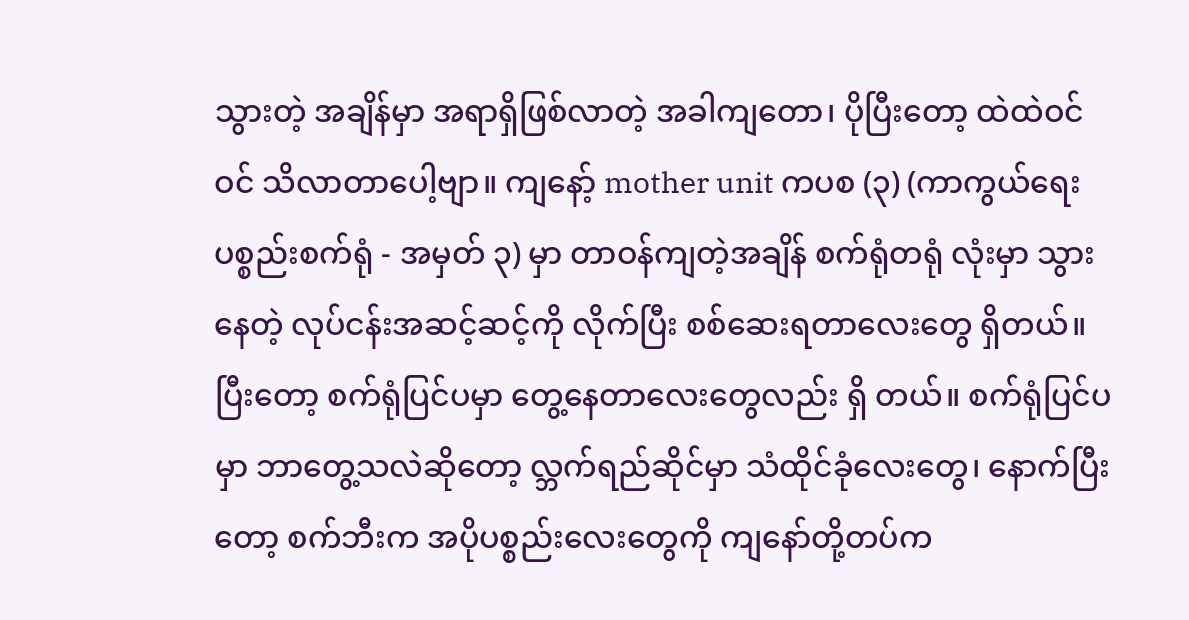သွားတဲ့ အချိန်မှာ အရာရှိဖြစ်လာတဲ့ အခါကျတော၊ ပိုပြီးတော့ ထဲထဲဝင်ဝင် သိလာတာပေါ့ဗျာ။ ကျနော့် mother unit ကပစ (၃) (ကာကွယ်ရေးပစ္စည်းစက်ရုံ - အမှတ် ၃) မှာ တာဝန်ကျတဲ့အချိန် စက်ရုံတရုံ လုံးမှာ သွားနေတဲ့ လုပ်ငန်းအဆင့်ဆင့်ကို လိုက်ပြီး စစ်ဆေးရတာလေးတွေ ရှိတယ်။ ပြီးတော့ စက်ရုံပြင်ပမှာ တွေ့နေတာလေးတွေလည်း ရှိ တယ်။ စက်ရုံပြင်ပမှာ ဘာတွေ့သလဲဆိုတော့ လ္ဘက်ရည်ဆိုင်မှာ သံထိုင်ခုံလေးတွေ၊ နောက်ပြီးတော့ စက်ဘီးက အပိုပစ္စည်းလေးတွေကို ကျနော်တို့တပ်က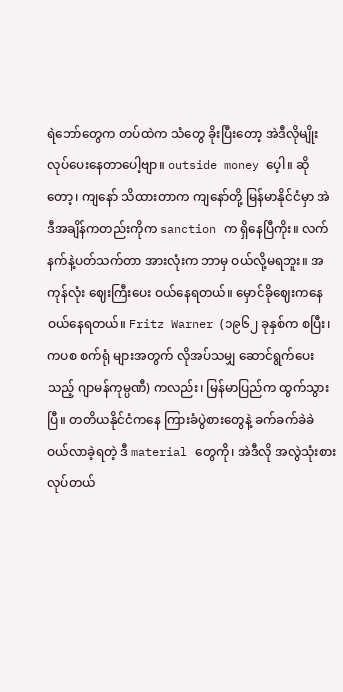ရဲဘော်တွေက တပ်ထဲက သံတွေ ခိုးပြီးတော့ အဲဒီလိုမျိုး လုပ်ပေးနေတာပေါ့ဗျာ။ outside money ပေ့ါ။ ဆိုတော့၊ ကျနော် သိထားတာက ကျနော်တို့ မြန်မာနိုင်ငံမှာ အဲဒီအချိန်ကတည်းကိုက sanction က ရှိနေပြီကိုး။ လက်နက်နဲ့ပတ်သက်တာ အားလုံးက ဘာမှ ဝယ်လို့မရဘူး။ အကုန်လုံး ဈေးကြီးပေး ဝယ်နေရတယ်။ မှောင်ခိုဈေးကနေ ဝယ်နေရတယ်။ Fritz Warner (၁၉၆၂ ခုနှစ်က စပြီး၊ ကပစ စက်ရုံ များအတွက် လိုအပ်သမျှ ဆောင်ရွက်ပေးသည့် ဂျာမန်ကုမ္ပဏီ) ကလည်း၊ မြန်မာပြည်က ထွက်သွားပြီ။ တတိယနိုင်ငံကနေ ကြားခံပွဲစားတွေနဲ့ ခက်ခက်ခဲခဲ ဝယ်လာခဲ့ရတဲ့ ဒီ material တွေကို၊ အဲဒီလို အလွဲသုံးစားလုပ်တယ်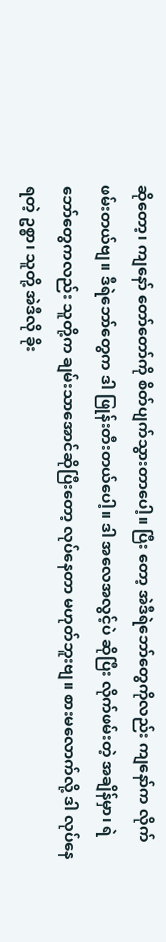ဆိုတော့၊ ကျနော် တော်တော်ကို စိတ်ပျက်သွားတာပေါ့။ ပြီး တော့ အဲဒီရဲဘော်တွေကိုလည်း ကျနော်က လိုက်ဖမ်းတယ်ဗျ။ ဒီရဲဘော်တွေက ဒါ ဖြုန်းတီးတယ်ပေါ့။ ဒါ အလေအလွင့်ပဲ ဆိုပြီး လိုက်ဖမ်းတဲ့ အချိန်မှာ၊ ရဲဘော်တွေကလည်း သူတို့က ချမ်းသာအောင်ဆိုပြီးတော့ လုပ်နေတာ မဟုတ်ဘူးဗျ။ စားမလောက်လို့ ဒါ လုပ်နေရတဲ့ ဥစ္စာ၊ သူတို့ အဲဒီလို ခိုး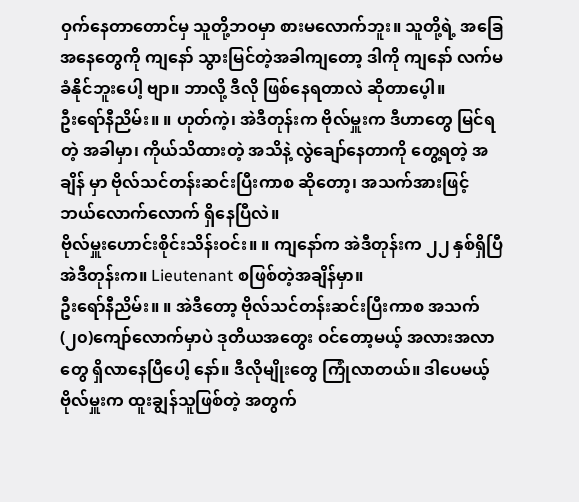ဝှက်နေတာတောင်မှ သူတို့ဘဝမှာ စားမလောက်ဘူး။ သူတို့ရဲ့ အခြေအနေတွေကို ကျနော် သွားမြင်တဲ့အခါကျတော့ ဒါကို ကျနော် လက်မခံနိုင်ဘူးပေါ့ ဗျာ။ ဘာလို့ ဒီလို ဖြစ်နေရတာလဲ ဆိုတာပေ့ါ။
ဦးရော်နီညိမ်း။ ။ ဟုတ်ကဲ့၊ အဲဒီတုန်းက ဗိုလ်မှူးက ဒီဟာတွေ မြင်ရတဲ့ အခါမှာ၊ ကိုယ်သိထားတဲ့ အသိနဲ့ လွဲချော်နေတာကို တွေ့ရတဲ့ အချိန် မှာ ဗိုလ်သင်တန်းဆင်းပြီးကာစ ဆိုတော့၊ အသက်အားဖြင့် ဘယ်လောက်လောက် ရှိနေပြီလဲ။
ဗိုလ်မှူးဟောင်းစိုင်းသိန်းဝင်း။ ။ ကျနော်က အဲဒီတုန်းက ၂၂ နှစ်ရှိပြီ အဲဒီတုန်းက။ Lieutenant စဖြစ်တဲ့အချိန်မှာ။
ဦးရော်နီညိမ်း။ ။ အဲဒီတော့ ဗိုလ်သင်တန်းဆင်းပြီးကာစ အသက်(၂၀)ကျော်လောက်မှာပဲ ဒုတိယအတွေး ဝင်တော့မယ့် အလားအလာတွေ ရှိလာနေပြီပေါ့ နော်။ ဒီလိုမျိုးတွေ ကြုံလာတယ်။ ဒါပေမယ့် ဗိုလ်မှူးက ထူးချွန်သူဖြစ်တဲ့ အတွက်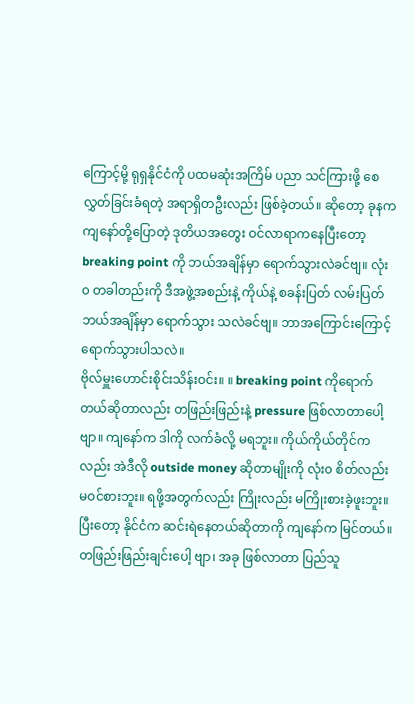ကြောင့်မို့ ရုရှနိုင်ငံကို ပထမဆုံးအကြိမ် ပညာ သင်ကြားဖို့ စေလွှတ်ခြင်းခံရတဲ့ အရာရှိတဦးလည်း ဖြစ်ခဲ့တယ်။ ဆိုတော့ ခုနက ကျနော်တို့ပြောတဲ့ ဒုတိယအတွေး ဝင်လာရာကနေပြီးတော့ breaking point ကို ဘယ်အချိန်မှာ ရောက်သွားလဲခင်ဗျ။ လုံး၀ တခါတည်းကို ဒီအဖွဲ့အစည်းနဲ့ ကိုယ်နဲ့ စခန်းပြတ် လမ်းပြတ် ဘယ်အချိန်မှာ ရောက်သွား သလဲခင်ဗျ။ ဘာအကြောင်းကြောင့် ရောက်သွားပါသလဲ။
ဗိုလ်မှူးဟောင်းစိုင်းသိန်းဝင်း။ ။ breaking point ကိုရောက်တယ်ဆိုတာလည်း တဖြည်းဖြည်းနဲ့ pressure ဖြစ်လာတာပေါ့ဗျာ။ ကျနော်က ဒါကို လက်ခံလို့ မရဘူး။ ကိုယ်ကိုယ်တိုင်ကလည်း အဲဒီလို outside money ဆိုတာမျိုးကို လုံး၀ စိတ်လည်းမဝင်စားဘူး။ ရဖို့အတွက်လည်း ကြိုးလည်း မကြိုးစားခဲ့ဖူးဘူး။ ပြီးတော့ နိုင်ငံက ဆင်းရဲနေတယ်ဆိုတာကို ကျနော်က မြင်တယ်။ တဖြည်းဖြည်းချင်းပေါ့ ဗျာ၊ အခု ဖြစ်လာတာ ပြည်သူ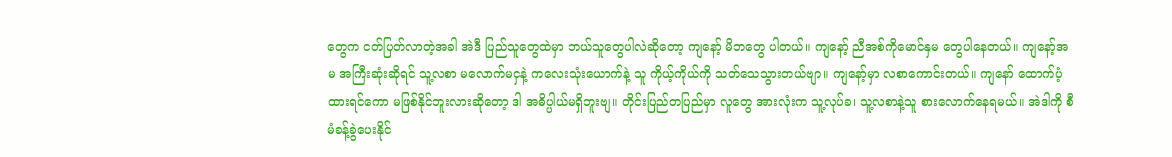တွေက ငတ်ပြတ်လာတဲ့အခါ အဲဒီ ပြည်သူတွေထဲမှာ ဘယ်သူတွေပါလဲဆိုတော့ ကျနော့် မိဘတွေ ပါတယ်။ ကျနော့် ညီအစ်ကိုမောင်နှမ တွေပါနေတယ်။ ကျနော့်အမ အကြီးဆုံးဆိုရင် သူ့လစာ မလောက်မငှနဲ့ ကလေးသုံးယောက်နဲ့ သူ ကိုယ့်ကိုယ်ကို သတ်သေသွားတယ်ဗျာ။ ကျနော့်မှာ လစာကောင်းတယ်။ ကျနော် ထောက်ပံ့ထားရင်ကော မဖြစ်နိုင်ဘူးလားဆိုတော့ ဒါ အဓိပ္ပါယ်မရှိဘူးဗျ။ တိုင်းပြည်တပြည်မှာ လူတွေ အားလုံးက သူ့လုပ်ခ၊ သူ့လစာနဲ့သူ စားလောက်နေရမယ်။ အဲဒါကို စီမံခန့်ခွဲပေးနိုင်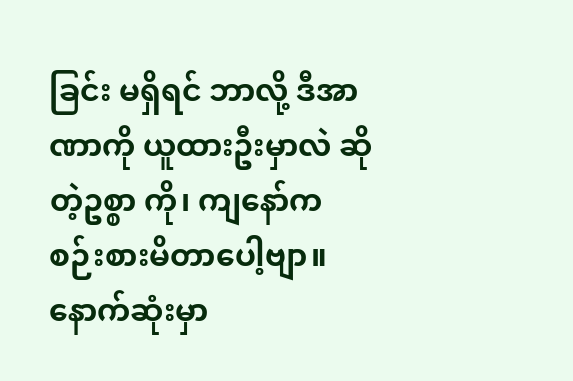ခြင်း မရှိရင် ဘာလို့ ဒီအာဏာကို ယူထားဦးမှာလဲ ဆိုတဲ့ဥစ္စာ ကို၊ ကျနော်က စဉ်းစားမိတာပေါ့ဗျာ။ နောက်ဆုံးမှာ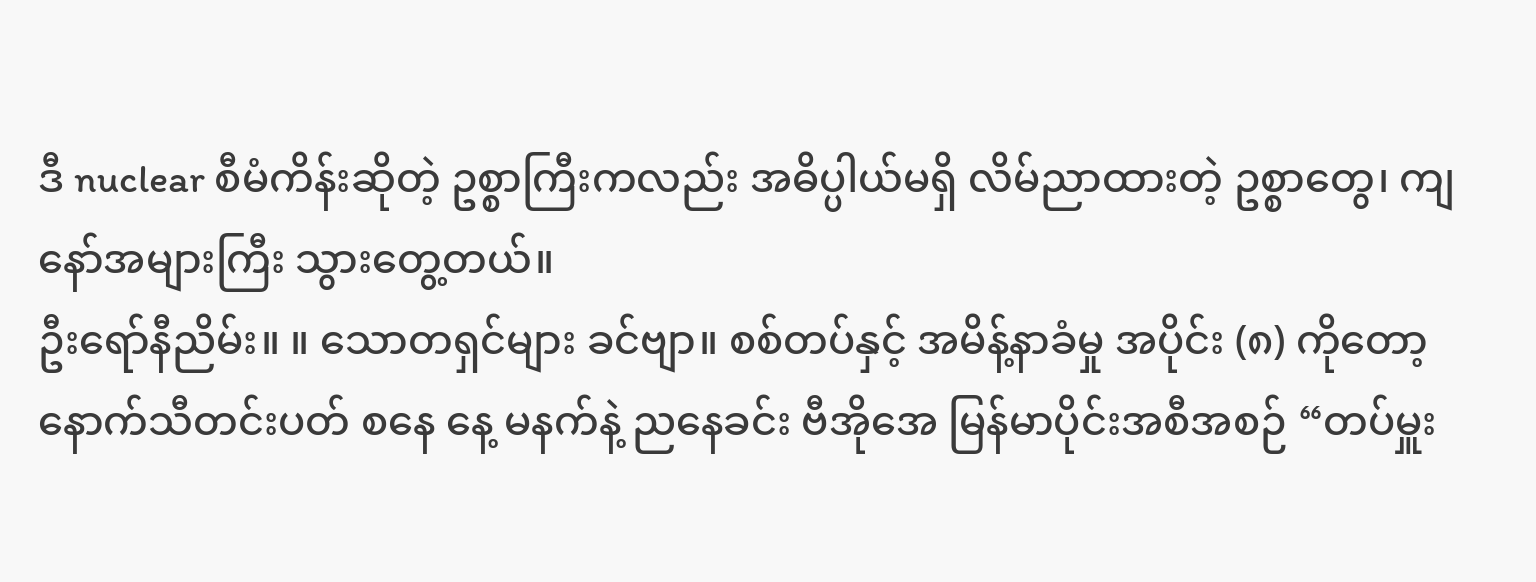ဒီ nuclear စီမံကိန်းဆိုတဲ့ ဥစ္စာကြီးကလည်း အဓိပ္ပါယ်မရှိ လိမ်ညာထားတဲ့ ဥစ္စာတွေ၊ ကျနော်အများကြီး သွားတွေ့တယ်။
ဦးရော်နီညိမ်း။ ။ သောတရှင်များ ခင်ဗျာ။ စစ်တပ်နှင့် အမိန့်နာခံမှု အပိုင်း (၈) ကိုတော့ နောက်သီတင်းပတ် စနေ နေ့ မနက်နဲ့ ညနေခင်း ဗီအိုအေ မြန်မာပိုင်းအစီအစဉ် “တပ်မှူး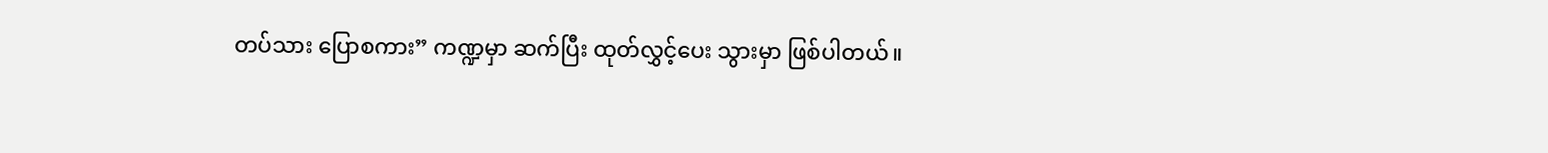တပ်သား ပြောစကား” ကဏ္ဍမှာ ဆက်ပြီး ထုတ်လွှင့်ပေး သွားမှာ ဖြစ်ပါတယ်။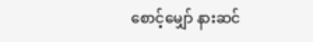စောင့်မျှော် နားဆင်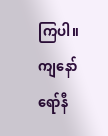ကြပါ။ ကျနော် ရော်နီ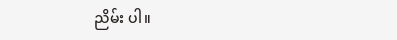ညိမ်း ပါ။